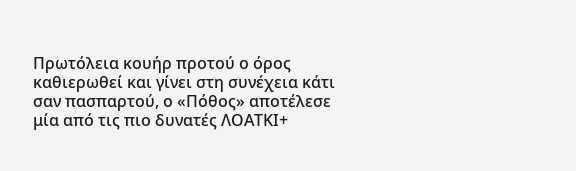Πρωτόλεια κουήρ προτού ο όρος καθιερωθεί και γίνει στη συνέχεια κάτι σαν πασπαρτού, ο «Πόθος» αποτέλεσε μία από τις πιο δυνατές ΛΟΑΤΚΙ+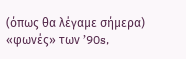(όπως θα λέγαμε σήμερα) «φωνές» των ’90s,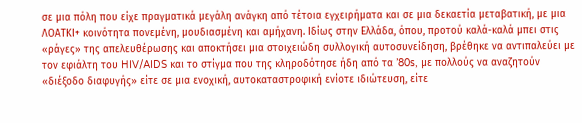σε μια πόλη που είχε πραγματικά μεγάλη ανάγκη από τέτοια εγχειρήματα και σε μια δεκαετία μεταβατική, με μια ΛΟΑΤΚΙ+ κοινότητα πονεμένη, μουδιασμένη και αμήχανη. Ιδίως στην Ελλάδα, όπου, προτού καλά-καλά μπει στις «ράγες» της απελευθέρωσης και αποκτήσει μια στοιχειώδη συλλογική αυτοσυνείδηση, βρέθηκε να αντιπαλεύει με τον εφιάλτη του HIV/AIDS και το στίγμα που της κληροδότησε ήδη από τα ’80s, με πολλούς να αναζητούν «διέξοδο διαφυγής» είτε σε μια ενοχική, αυτοκαταστροφική ενίοτε ιδιώτευση, είτε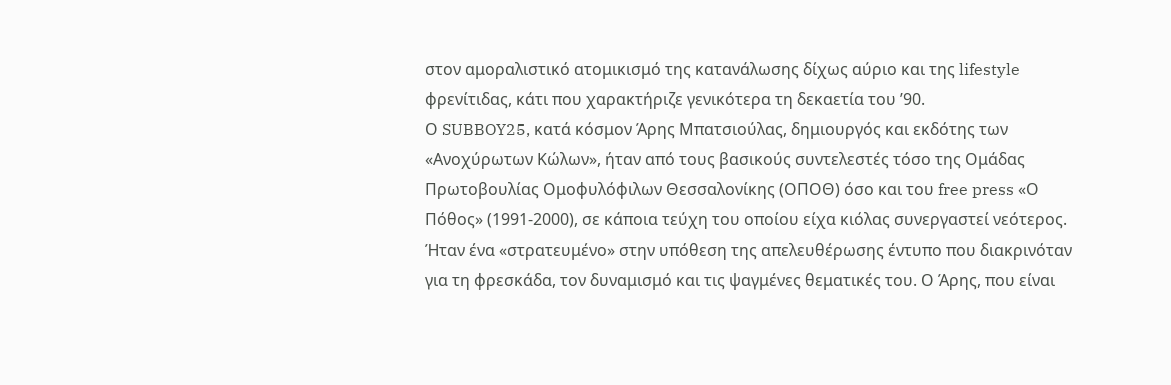στον αμοραλιστικό ατομικισμό της κατανάλωσης δίχως αύριο και της lifestyle φρενίτιδας, κάτι που χαρακτήριζε γενικότερα τη δεκαετία του ’90.
Ο SUBBOY25, κατά κόσμον Άρης Μπατσιούλας, δημιουργός και εκδότης των «Ανοχύρωτων Κώλων», ήταν από τους βασικούς συντελεστές τόσο της Ομάδας Πρωτοβουλίας Ομοφυλόφιλων Θεσσαλονίκης (ΟΠΟΘ) όσο και του free press «Ο Πόθος» (1991-2000), σε κάποια τεύχη του οποίου είχα κιόλας συνεργαστεί νεότερος. Ήταν ένα «στρατευμένο» στην υπόθεση της απελευθέρωσης έντυπο που διακρινόταν για τη φρεσκάδα, τον δυναμισμό και τις ψαγμένες θεματικές του. Ο Άρης, που είναι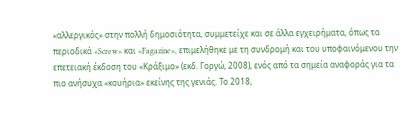«αλλεργικός» στην πολλή δημοσιότητα, συμμετείχε και σε άλλα εγχειρήματα, όπως τα περιοδικά «Screw» και «Fagazine», επιμελήθηκε με τη συνδρομή και του υποφαινόμενου την επετειακή έκδοση του «Κράξιμο» (εκδ. Γοργώ, 2008), ενός από τα σημεία αναφοράς για τα πιο ανήσυχα «κουήρια» εκείνης της γενιάς. Το 2018,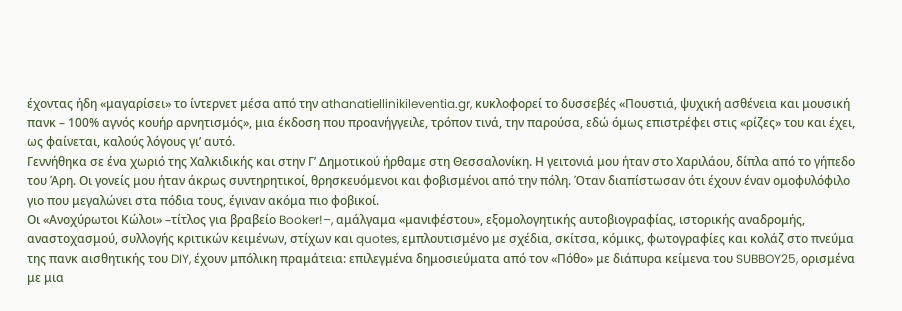έχοντας ήδη «μαγαρίσει» το ίντερνετ μέσα από την athanatiellinikileventia.gr, κυκλοφορεί το δυσσεβές «Πουστιά, ψυχική ασθένεια και μουσική πανκ – 100% αγνός κουήρ αρνητισμός», μια έκδοση που προανήγγειλε, τρόπον τινά, την παρούσα, εδώ όμως επιστρέφει στις «ρίζες» του και έχει, ως φαίνεται, καλούς λόγους γι’ αυτό.
Γεννήθηκα σε ένα χωριό της Χαλκιδικής και στην Γ’ Δημοτικού ήρθαμε στη Θεσσαλονίκη. Η γειτονιά μου ήταν στο Χαριλάου, δίπλα από το γήπεδο του Άρη. Οι γονείς μου ήταν άκρως συντηρητικοί, θρησκευόμενοι και φοβισμένοι από την πόλη. Όταν διαπίστωσαν ότι έχουν έναν ομοφυλόφιλο γιο που μεγαλώνει στα πόδια τους, έγιναν ακόμα πιο φοβικοί.
Οι «Ανοχύρωτοι Κώλοι» –τίτλος για βραβείο Booker!–, αμάλγαμα «μανιφέστου», εξομολογητικής αυτοβιογραφίας, ιστορικής αναδρομής, αναστοχασμού, συλλογής κριτικών κειμένων, στίχων και quotes, εμπλουτισμένο με σχέδια, σκίτσα, κόμικς, φωτογραφίες και κολάζ στο πνεύμα της πανκ αισθητικής του DIY, έχουν μπόλικη πραμάτεια: επιλεγμένα δημοσιεύματα από τον «Πόθο» με διάπυρα κείμενα του SUBBOY25, ορισμένα με μια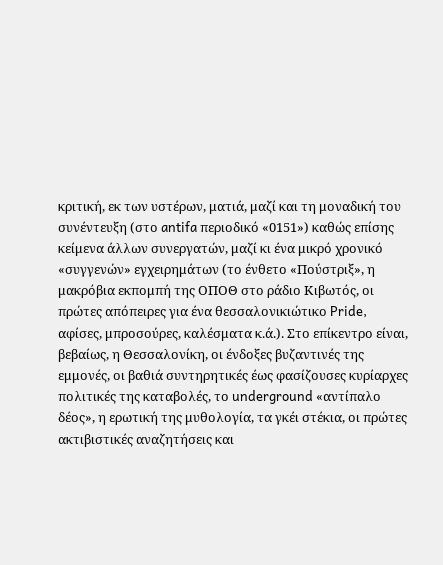κριτική, εκ των υστέρων, ματιά, μαζί και τη μοναδική του συνέντευξη (στο antifa περιοδικό «0151») καθώς επίσης κείμενα άλλων συνεργατών, μαζί κι ένα μικρό χρονικό «συγγενών» εγχειρημάτων (το ένθετο «Πούστριξ», η μακρόβια εκπομπή της ΟΠΟΘ στο ράδιο Κιβωτός, οι πρώτες απόπειρες για ένα θεσσαλονικιώτικο Pride, αφίσες, μπροσούρες, καλέσματα κ.ά.). Στο επίκεντρο είναι, βεβαίως, η Θεσσαλονίκη, οι ένδοξες βυζαντινές της εμμονές, οι βαθιά συντηρητικές έως φασίζουσες κυρίαρχες πολιτικές της καταβολές, το underground «αντίπαλο δέος», η ερωτική της μυθολογία, τα γκέι στέκια, οι πρώτες ακτιβιστικές αναζητήσεις και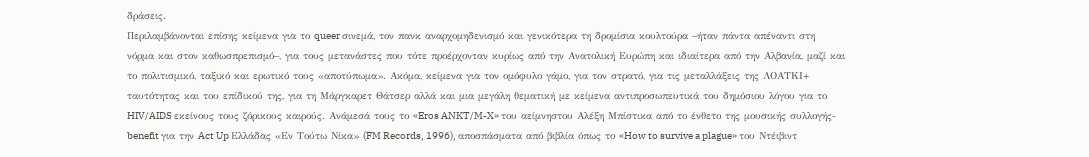δράσεις.
Περιλαμβάνονται επίσης κείμενα για το queer σινεμά, τον πανκ αναρχομηδενισμό και γενικότερα τη δρομίσια κουλτούρα –ήταν πάντα απέναντι στη νόρμα και στον καθωσπρεπισμό–, για τους μετανάστες που τότε προέρχονταν κυρίως από την Ανατολική Ευρώπη και ιδιαίτερα από την Αλβανία, μαζί και το πολιτισμικό, ταξικό και ερωτικό τους «αποτύπωμα». Ακόμα, κείμενα για τον ομόφυλο γάμο, για τον στρατό, για τις μεταλλάξεις της ΛΟΑΤΚΙ+ ταυτότητας και του επίδικού της, για τη Μάργκαρετ Θάτσερ αλλά και μια μεγάλη θεματική με κείμενα αντιπροσωπευτικά του δημόσιου λόγου για το HIV/AIDS εκείνους τους ζόρικους καιρούς. Ανάμεσά τους το «Eros ANKT/M-X» του αείμνηστου Αλέξη Μπίστικα από το ένθετο της μουσικής συλλογής-benefit για την Act Up Ελλάδας «Εν Τούτω Νίκα» (FM Records, 1996), αποσπάσματα από βιβλία όπως το «How to survive a plague» του Ντέιβιντ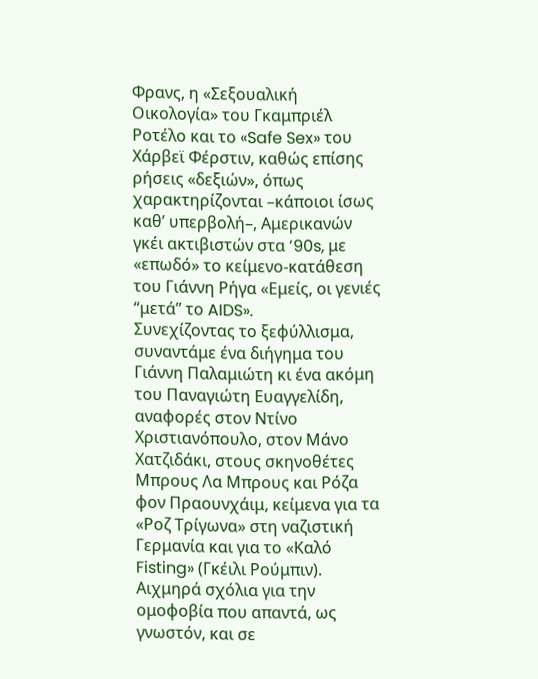Φρανς, η «Σεξουαλική Οικολογία» του Γκαμπριέλ Ροτέλο και το «Safe Sex» του Χάρβεϊ Φέρστιν, καθώς επίσης ρήσεις «δεξιών», όπως χαρακτηρίζονται –κάποιοι ίσως καθ’ υπερβολή–, Αμερικανών γκέι ακτιβιστών στα ’90s, με «επωδό» το κείμενο-κατάθεση του Γιάννη Ρήγα «Εμείς, οι γενιές “μετά” το AIDS».
Συνεχίζοντας το ξεφύλλισμα, συναντάμε ένα διήγημα του Γιάννη Παλαμιώτη κι ένα ακόμη του Παναγιώτη Ευαγγελίδη, αναφορές στον Ντίνο Χριστιανόπουλο, στον Μάνο Χατζιδάκι, στους σκηνοθέτες Μπρους Λα Μπρους και Ρόζα φον Πραουνχάιμ, κείμενα για τα «Ροζ Τρίγωνα» στη ναζιστική Γερμανία και για το «Καλό Fisting» (Γκέιλι Ρούμπιν). Αιχμηρά σχόλια για την ομοφοβία που απαντά, ως γνωστόν, και σε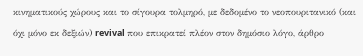κινηματικούς χώρους και το σίγουρα τολμηρό, με δεδομένο το νεοπουριτανικό (και όχι μόνο εκ δεξιών) revival που επικρατεί πλέον στον δημόσιο λόγο, άρθρο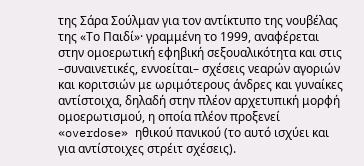της Σάρα Σούλμαν για τον αντίκτυπο της νουβέλας της «Το Παιδί»· γραμμένη το 1999, αναφέρεται στην ομοερωτική εφηβική σεξουαλικότητα και στις –συναινετικές, εννοείται– σχέσεις νεαρών αγοριών και κοριτσιών με ωριμότερους άνδρες και γυναίκες αντίστοιχα, δηλαδή στην πλέον αρχετυπική μορφή ομοερωτισμού, η οποία πλέον προξενεί «overdose» ηθικού πανικού (το αυτό ισχύει και για αντίστοιχες στρέιτ σχέσεις).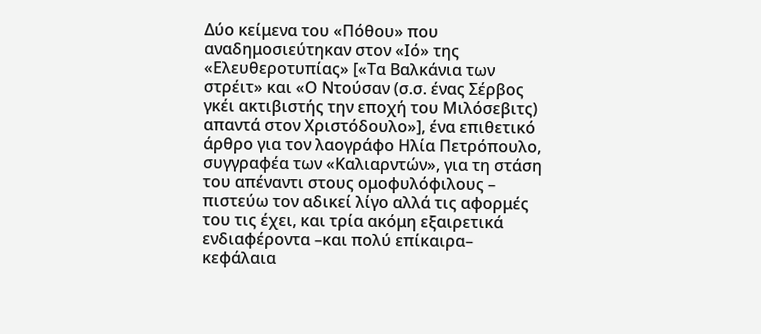Δύο κείμενα του «Πόθου» που αναδημοσιεύτηκαν στον «Ιό» της «Ελευθεροτυπίας» [«Τα Βαλκάνια των στρέιτ» και «Ο Ντούσαν (σ.σ. ένας Σέρβος γκέι ακτιβιστής την εποχή του Μιλόσεβιτς) απαντά στον Χριστόδουλο»], ένα επιθετικό άρθρο για τον λαογράφο Ηλία Πετρόπουλο, συγγραφέα των «Καλιαρντών», για τη στάση του απέναντι στους ομοφυλόφιλους – πιστεύω τον αδικεί λίγο αλλά τις αφορμές του τις έχει, και τρία ακόμη εξαιρετικά ενδιαφέροντα –και πολύ επίκαιρα– κεφάλαια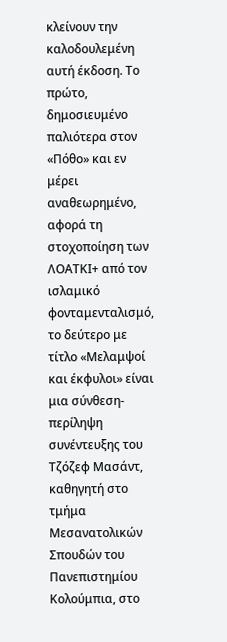κλείνουν την καλοδουλεμένη αυτή έκδοση. Το πρώτο, δημοσιευμένο παλιότερα στον «Πόθο» και εν μέρει αναθεωρημένο, αφορά τη στοχοποίηση των ΛΟΑΤΚΙ+ από τον ισλαμικό φονταμενταλισμό, το δεύτερο με τίτλο «Μελαμψοί και έκφυλοι» είναι μια σύνθεση-περίληψη συνέντευξης του Τζόζεφ Mασάντ, καθηγητή στο τμήμα Μεσανατολικών Σπουδών του Πανεπιστημίου Κολούμπια, στο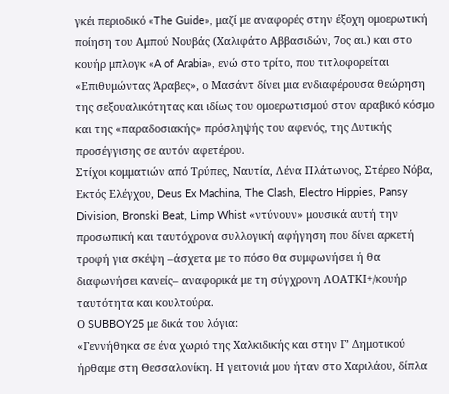γκέι περιοδικό «The Guide», μαζί με αναφορές στην έξοχη ομοερωτική ποίηση του Αμπού Νουβάς (Χαλιφάτο Αββασιδών, 7ος αι.) και στο κουήρ μπλογκ «A of Arabia», ενώ στο τρίτο, που τιτλοφορείται «Επιθυμώντας Άραβες», ο Mασάντ δίνει μια ενδιαφέρουσα θεώρηση της σεξουαλικότητας και ιδίως του ομοερωτισμού στον αραβικό κόσμο και της «παραδοσιακής» πρόσληψής του αφενός, της Δυτικής προσέγγισης σε αυτόν αφετέρου.
Στίχοι κομματιών από Τρύπες, Ναυτία, Λένα Πλάτωνος, Στέρεο Νόβα, Εκτός Ελέγχου, Deus Ex Machina, The Clash, Electro Hippies, Pansy Division, Bronski Beat, Limp Whist «ντύνουν» μουσικά αυτή την προσωπική και ταυτόχρονα συλλογική αφήγηση που δίνει αρκετή τροφή για σκέψη –άσχετα με το πόσο θα συμφωνήσει ή θα διαφωνήσει κανείς– αναφορικά με τη σύγχρονη ΛΟΑΤΚΙ+/κουήρ ταυτότητα και κουλτούρα.
Ο SUBBOY25 με δικά του λόγια:
«Γεννήθηκα σε ένα χωριό της Χαλκιδικής και στην Γ’ Δημοτικού ήρθαμε στη Θεσσαλονίκη. Η γειτονιά μου ήταν στο Χαριλάου, δίπλα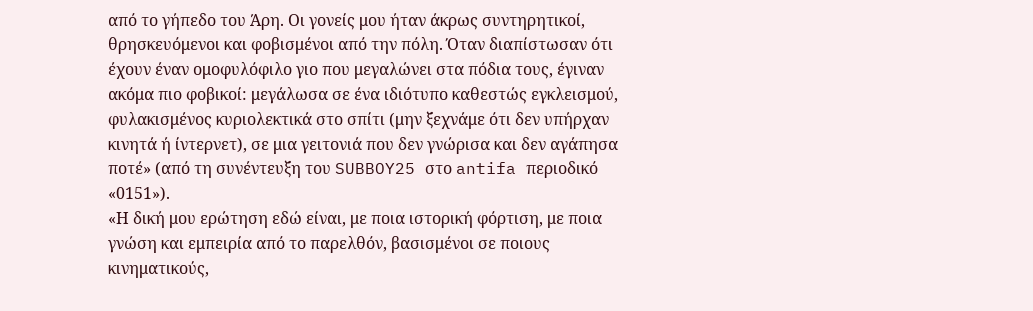από το γήπεδο του Άρη. Οι γονείς μου ήταν άκρως συντηρητικοί, θρησκευόμενοι και φοβισμένοι από την πόλη. Όταν διαπίστωσαν ότι έχουν έναν ομοφυλόφιλο γιο που μεγαλώνει στα πόδια τους, έγιναν ακόμα πιο φοβικοί: μεγάλωσα σε ένα ιδιότυπο καθεστώς εγκλεισμού, φυλακισμένος κυριολεκτικά στο σπίτι (μην ξεχνάμε ότι δεν υπήρχαν κινητά ή ίντερνετ), σε μια γειτονιά που δεν γνώρισα και δεν αγάπησα ποτέ» (από τη συνέντευξη του SUBBOY25 στο antifa περιοδικό «0151»).
«Η δική μου ερώτηση εδώ είναι, με ποια ιστορική φόρτιση, με ποια γνώση και εμπειρία από το παρελθόν, βασισμένοι σε ποιους κινηματικούς,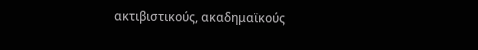ακτιβιστικούς, ακαδημαϊκούς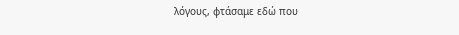λόγους, φτάσαμε εδώ που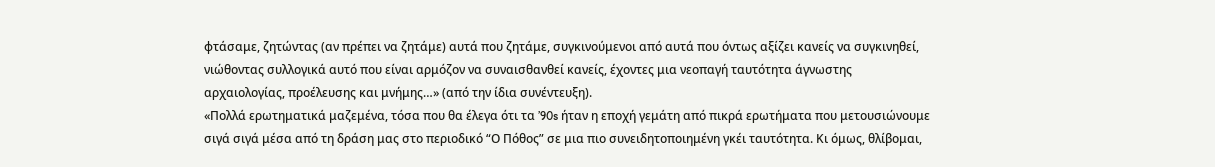φτάσαμε, ζητώντας (αν πρέπει να ζητάμε) αυτά που ζητάμε, συγκινούμενοι από αυτά που όντως αξίζει κανείς να συγκινηθεί, νιώθοντας συλλογικά αυτό που είναι αρμόζον να συναισθανθεί κανείς, έχοντες μια νεοπαγή ταυτότητα άγνωστης αρχαιολογίας, προέλευσης και μνήμης…» (από την ίδια συνέντευξη).
«Πολλά ερωτηματικά μαζεμένα, τόσα που θα έλεγα ότι τα ’90s ήταν η εποχή γεμάτη από πικρά ερωτήματα που μετουσιώνουμε σιγά σιγά μέσα από τη δράση μας στο περιοδικό “Ο Πόθος” σε μια πιο συνειδητοποιημένη γκέι ταυτότητα. Κι όμως, θλίβομαι,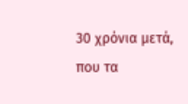30 χρόνια μετά, που τα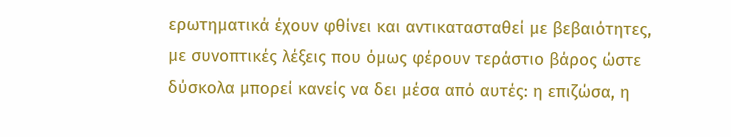ερωτηματικά έχουν φθίνει και αντικατασταθεί με βεβαιότητες, με συνοπτικές λέξεις που όμως φέρουν τεράστιο βάρος ώστε δύσκολα μπορεί κανείς να δει μέσα από αυτές: η επιζώσα, η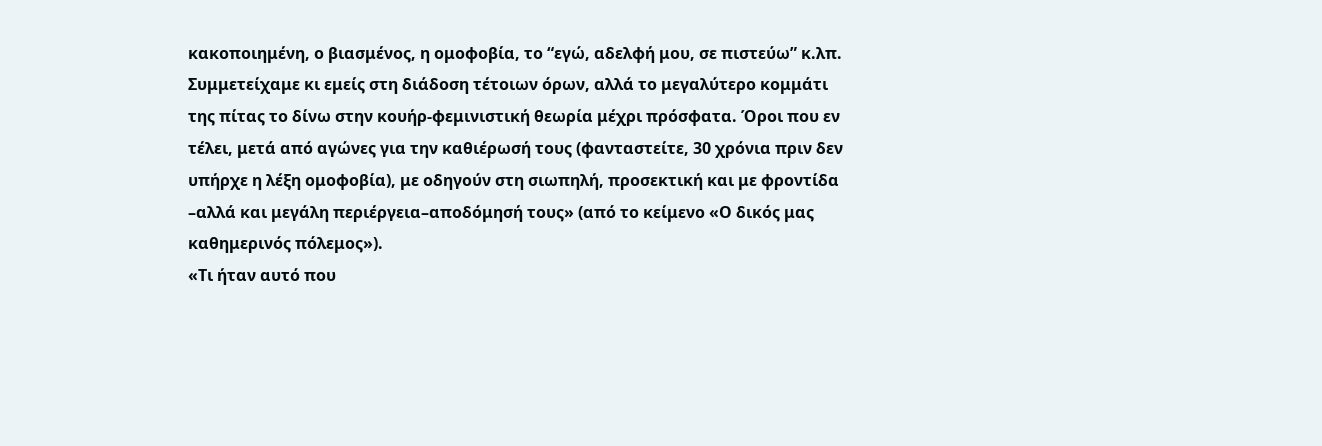κακοποιημένη, ο βιασμένος, η ομοφοβία, το “εγώ, αδελφή μου, σε πιστεύω” κ.λπ. Συμμετείχαμε κι εμείς στη διάδοση τέτοιων όρων, αλλά το μεγαλύτερο κομμάτι της πίτας το δίνω στην κουήρ-φεμινιστική θεωρία μέχρι πρόσφατα. Όροι που εν τέλει, μετά από αγώνες για την καθιέρωσή τους (φανταστείτε, 30 χρόνια πριν δεν υπήρχε η λέξη ομοφοβία), με οδηγούν στη σιωπηλή, προσεκτική και με φροντίδα –αλλά και μεγάλη περιέργεια–αποδόμησή τους» (από το κείμενο «Ο δικός μας καθημερινός πόλεμος»).
«Τι ήταν αυτό που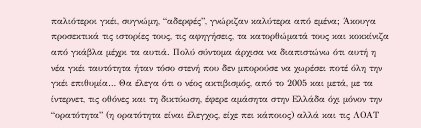παλιότεροι γκέι, συγνώμη, “αδερφές”, γνώριζαν καλύτερα από εμένα; Άκουγα προσεκτικά τις ιστορίες τους, τις αφηγήσεις, τα κατορθώματά τους και κοκκίνιζα από γκάβλα μέχρι τα αυτιά. Πολύ σύντομα άρχισα να διαπιστώνω ότι αυτή η νέα γκέι ταυτότητα ήταν τόσο στενή που δεν μπορούσε να χωρέσει ποτέ όλη την γκέι επιθυμία… Θα έλεγα ότι ο νέος ακτιβισμός, από το 2005 και μετά, με τα ίντερνετ, τις οθόνες και τη δικτύωση, έφερε αμάσητα στην Ελλάδα όχι μόνον την “ορατότητα” (η ορατότητα είναι έλεγχος, είχε πει κάποιος) αλλά και τις ΛΟΑΤ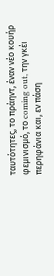ταυτότητες, το πράηντ, έναν νέο κουήρ φεμινισμό, το coming out, την γκέι περηφάνια και, εν πάση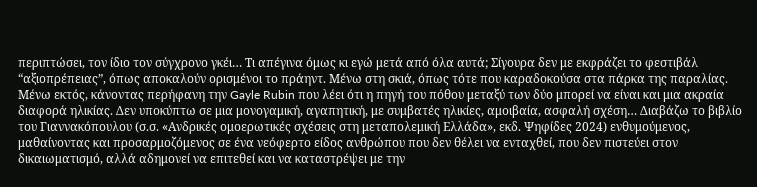περιπτώσει, τον ίδιο τον σύγχρονο γκέι… Τι απέγινα όμως κι εγώ μετά από όλα αυτά; Σίγουρα δεν με εκφράζει το φεστιβάλ “αξιοπρέπειας”, όπως αποκαλούν ορισμένοι το πράηντ. Μένω στη σκιά, όπως τότε που καραδοκούσα στα πάρκα της παραλίας. Μένω εκτός, κάνοντας περήφανη την Gayle Rubin που λέει ότι η πηγή του πόθου μεταξύ των δύο μπορεί να είναι και μια ακραία διαφορά ηλικίας. Δεν υποκύπτω σε μια μονογαμική, αγαπητική, με συμβατές ηλικίες, αμοιβαία, ασφαλή σχέση… Διαβάζω το βιβλίο του Γιαννακόπουλου (σ.σ. «Ανδρικές ομοερωτικές σχέσεις στη μεταπολεμική Ελλάδα», εκδ. Ψηφίδες 2024) ενθυμούμενος, μαθαίνοντας και προσαρμοζόμενος σε ένα νεόφερτο είδος ανθρώπου που δεν θέλει να ενταχθεί, που δεν πιστεύει στον δικαιωματισμό, αλλά αδημονεί να επιτεθεί και να καταστρέψει με την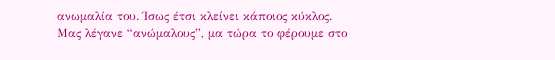ανωμαλία του. Ίσως έτσι κλείνει κάποιος κύκλος. Μας λέγανε “ανώμαλους”, μα τώρα το φέρουμε στο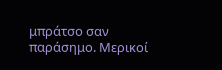μπράτσο σαν παράσημο. Μερικοί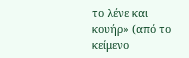το λένε και κουήρ» (από το κείμενο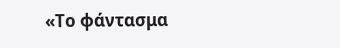«Το φάντασμα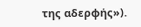της αδερφής»).